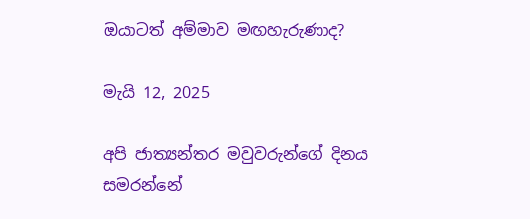ඔයාටත් අම්මාව මඟහැරුණාද?

මැයි 12, 2025

අපි ජාත්‍යන්තර මවුවරුන්ගේ දිනය සමරන්නේ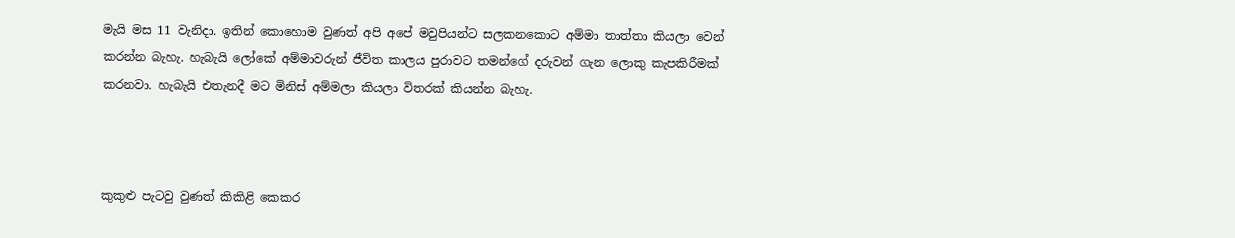මැයි මස 11 වැනිදා. ඉතින් කොහොම වුණත් අපි අපේ මවුපියන්ට සලකනකොට අම්මා තාත්තා කියලා වෙන් කරන්න බැහැ. හැබැයි ලෝකේ අම්මාවරුන් ජීවිත කාලය පුරාවට තමන්ගේ දරුවන් ගැන ලොකු කැපකිරීමක් කරනවා. හැබැයි එතැනදී මට මිනිස් අම්මලා කියලා විතරක් කියන්න බැහැ.



කුකුළු පැටවු වුණත් කිකිළි කෙකර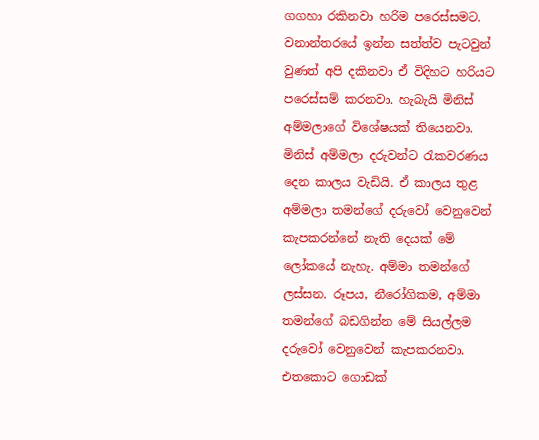ගගහා රකිනවා හරිම පරෙස්සමට. වනාන්තරයේ ඉන්න සත්ත්ව පැටවුන් වුණත් අපි දකිනවා ඒ විදිහට හරියට පරෙස්සම් කරනවා. හැබැයි මිනිස් අම්මලාගේ විශේෂයක් තියෙනවා. මිනිස් අම්මලා දරුවන්ට රැකවරණය දෙන කාලය වැඩියි. ඒ කාලය තුළ අම්මලා තමන්ගේ දරුවෝ වෙනුවෙන් කැපකරන්නේ නැති දෙයක් මේ ලෝකයේ නැහැ. අම්මා තමන්ගේ ලස්සන. රූපය, නීරෝගිකම, අම්මා තමන්ගේ බඩගින්න මේ සියල්ලම දරුවෝ වෙනුවෙන් කැපකරනවා. එතකොට ගොඩක්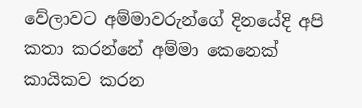වේලාවට අම්මාවරුන්ගේ දිනයේදි අපි කතා කරන්නේ අම්මා කෙනෙක් කායිකව කරන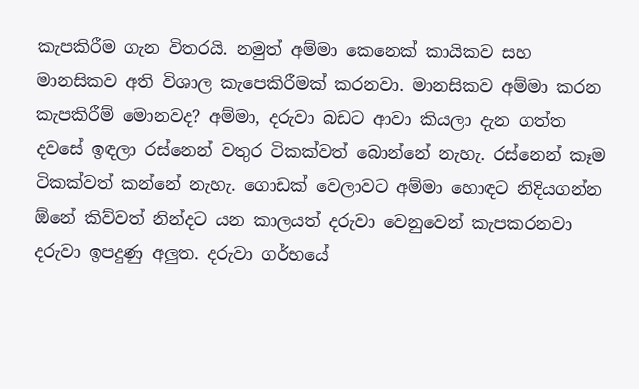කැපකිරීම ගැන විතරයි. නමුත් අම්මා කෙනෙක් කායිකව සහ මානසිකව අති විශාල කැපෙකිරීමක් කරනවා. මානසිකව අම්මා කරන කැපකිරීම් මොනවද? අම්මා, දරුවා බඩට ආවා කියලා දැන ගත්ත දවසේ ඉඳලා රස්නෙන් වතුර ටිකක්වත් බොන්නේ නැහැ. රස්නෙන් කෑම ටිකක්වත් කන්නේ නැහැ. ගොඩක් වෙලාවට අම්මා හොඳට නිදියගන්න ඕනේ කිව්වත් නින්දට යන කාලයත් දරුවා වෙනුවෙන් කැපකරනවා දරුවා ඉපදුණු අලුත. දරුවා ගර්භයේ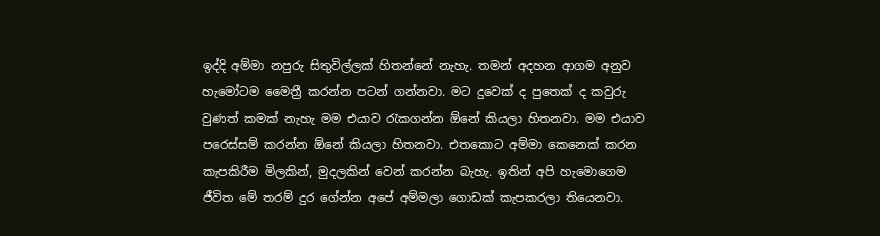ඉද්දි අම්මා නපුරු සිතුවිල්ලක් හිතන්නේ නැහැ. තමන් අදහන ආගම අනුව හැමෝටම මෛත්‍රී කරන්න පටන් ගන්නවා. මට දුවෙක් ද පුතෙක් ද කවුරු වුණත් කමක් නැහැ මම එයාව රැකගන්න ඕනේ කියලා හිතනවා. මම එයාව පරෙස්සම් කරන්න ඕනේ කියලා හිතනවා. එතකොට අම්මා කෙනෙක් කරන කැපකිරීම මිලකින්, මුදලකින් වෙන් කරන්න බැහැ. ඉතින් අපි හැමොගෙම ජීවිත මේ තරම් දුර ගේන්න අපේ අම්මලා ගොඩක් කැපකරලා තියෙනවා.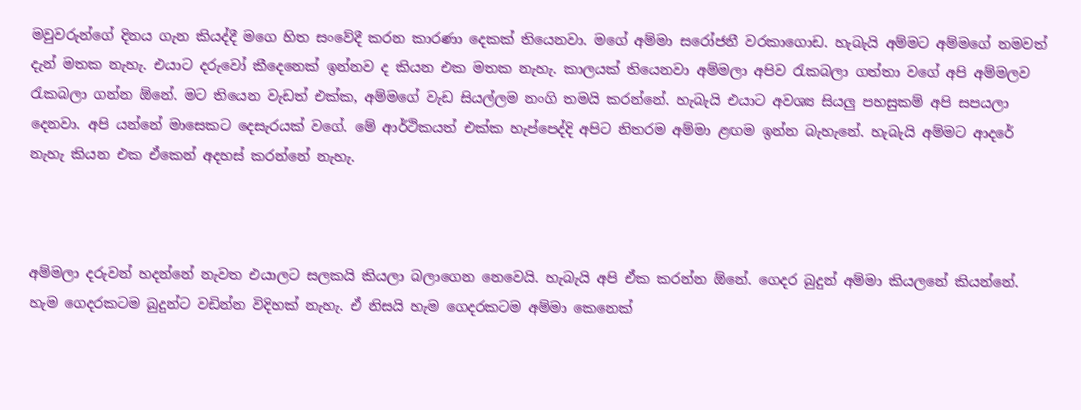මවුවරුන්ගේ දිනය ගැන කියද්දී මගෙ හිත සංවේදී කරන කාරණා දෙකක් තියෙනවා. මගේ අම්මා සරෝජනී වරකාගොඩ. හැබැයි අම්මට අම්මගේ නමවත් දැන් මතක නැහැ. එයාට දරුවෝ කීදෙනෙක් ඉන්නව ද කියන එක මතක නැහැ. කාලයක් තියෙනවා අම්මලා අපිව රැකබලා ගත්තා වගේ අපි අම්මලව රැකබලා ගන්න ඕනේ. මට තියෙන වැඩත් එක්ක, අම්මගේ වැඩ සියල්ලම නංගි තමයි කරන්නේ. හැබැයි එයාට අවශ්‍ය සියලු පහසුකම් අපි සපයලා දෙනවා. අපි යන්නේ මාසෙකට දෙසැරයක් වගේ. මේ ආර්ථිකයත් එක්ක හැප්පෙද්දි අපිට නිතරම අම්මා ළඟම ඉන්න බැහැනේ. හැබැයි අම්මට ආදරේ නැහැ කියන එක ඒකෙන් අදහස් කරන්නේ නැහැ.



අම්මලා දරුවන් හදන්නේ නැවත එයාලට සලකයි කියලා බලාගෙන නෙවෙයි. හැබැයි අපි ඒක කරන්න ඕනේ. ගෙදර බුදුන් අම්මා කියලනේ කියන්නේ. හැම ගෙදරකටම බුදුන්ට වඩින්න විදිහක් නැහැ. ඒ නිසයි හැම ගෙදරකටම අම්මා කෙනෙක්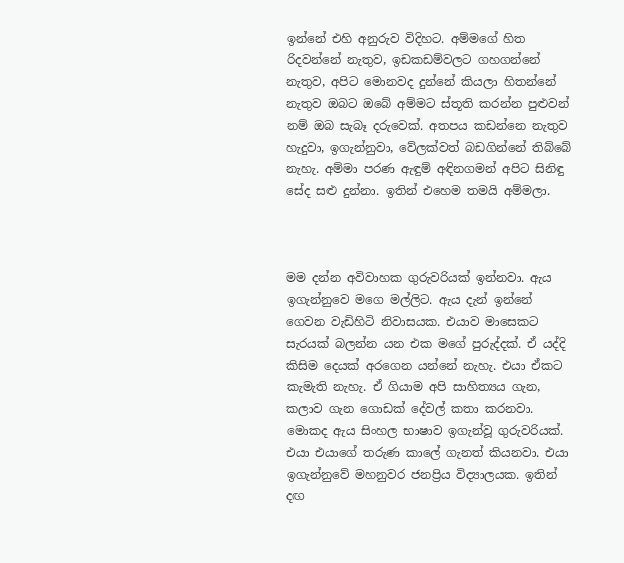ඉන්නේ එහි අනුරුව විදිහට. අම්මගේ හිත රිදවන්නේ නැතුව, ඉඩකඩම්වලට ගහගන්නේ නැතුව, අපිට මොනවද දුන්නේ කියලා හිතන්නේ නැතුව ඔබට ඔබේ අම්මට ස්තූති කරන්න පුළුවන් නම් ඔබ සැබෑ දරුවෙක්. අතපය කඩන්නෙ නැතුව හැදුවා, ඉගැන්නුවා, වේලක්වත් බඩගින්නේ තිබ්බේ නැහැ. අම්මා පරණ ඇඳුම් අඳිනගමන් අපිට සිනිඳු සේද සළු දුන්නා. ඉතින් එහෙම තමයි අම්මලා.



මම දන්න අවිවාහක ගුරුවරියක් ඉන්නවා. ඇය ඉගැන්නුවෙ මගෙ මල්ලිට. ඇය දැන් ඉන්නේ ගෙවන වැඩිහිටි නිවාසයක. එයාව මාසෙකට සැරයක් බලන්න යන එක මගේ පුරුද්දක්. ඒ යද්දි කිසිම දෙයක් අරගෙන යන්නේ නැහැ. එයා ඒකට කැමැති නැහැ. ඒ ගියාම අපි සාහිත්‍යය ගැන, කලාව ගැන ගොඩක් දේවල් කතා කරනවා. මොකද ඇය සිංහල භාෂාව ඉගැන්වූ ගුරුවරියක්. එයා එයාගේ තරුණ කාලේ ගැනත් කියනවා. එයා ඉගැන්නුවේ මහනුවර ජනප්‍රිය විද්‍යාලයක. ඉතින් දඟ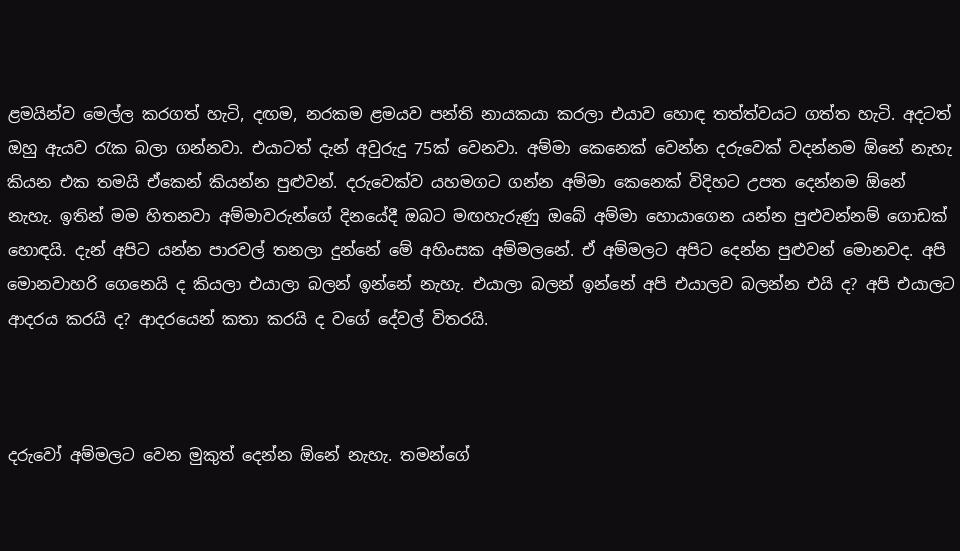ළමයින්ව මෙල්ල කරගත් හැටි, දඟම, නරකම ළමයව පන්ති නායකයා කරලා එයාව හොඳ තත්ත්වයට ගත්ත හැටි. අදටත් ඔහු ඇයව රැක බලා ගන්නවා. එයාටත් දැන් අවුරුදු 75ක් වෙනවා. අම්මා කෙනෙක් වෙන්න දරුවෙක් වදන්නම ඕනේ නැහැ කියන එක තමයි ඒකෙන් කියන්න පුළුවන්. දරුවෙක්ව යහමගට ගන්න අම්මා කෙනෙක් විදිහට උපත දෙන්නම ඕනේ නැහැ. ඉතින් මම හිතනවා අම්මාවරුන්ගේ දිනයේදී ඔබට මඟහැරුණු ඔබේ අම්මා හොයාගෙන යන්න පුළුවන්නම් ගොඩක් හොඳයි. දැන් අපිට යන්න පාරවල් තනලා දුන්නේ මේ අහිංසක අම්මලනේ. ඒ අම්මලට අපිට දෙන්න පුළුවන් මොනවද. අපි මොනවාහරි ගෙනෙයි ද කියලා එයාලා බලන් ඉන්නේ නැහැ. එයාලා බලන් ඉන්නේ අපි එයාලව බලන්න එයි ද? අපි එයාලට ආදරය කරයි ද? ආදරයෙන් කතා කරයි ද වගේ දේවල් විතරයි.



දරුවෝ අම්මලට වෙන මුකුත් දෙන්න ඕනේ නැහැ. තමන්ගේ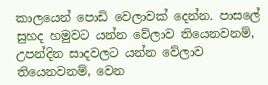කාලයෙන් පොඩි වෙලාවක් දෙන්න. පාසලේ සුහද හමුවට යන්න වේලාව තියෙනවනම්, උපන්දින සාදවලට යන්න වේලාව තියෙනවනම්, වෙන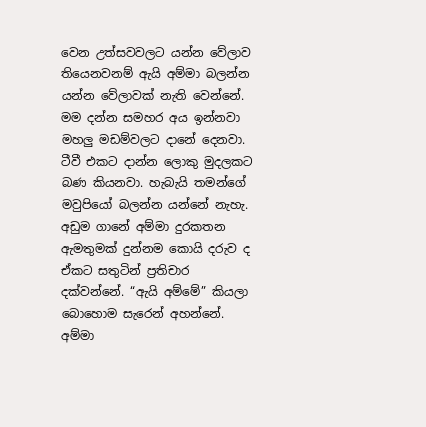වෙන උත්සවවලට යන්න වේලාව තියෙනවනම් ඇයි අම්මා බලන්න යන්න වේලාවක් නැති වෙන්නේ. මම දන්න සමහර අය ඉන්නවා මහලු මඩම්වලට දානේ දෙනවා. ටීවී එකට දාන්න ලොකු මුදලකට බණ කියනවා. හැබැයි තමන්ගේ මවුපියෝ බලන්න යන්නේ නැහැ. අඩුම ගානේ අම්මා දුරකතන ඇමතුමක් දුන්නම කොයි දරුව ද ඒකට සතුටින් ප්‍රතිචාර දක්වන්නේ. “ඇයි අම්මේ” කියලා බොහොම සැරෙන් අහන්නේ. අම්මා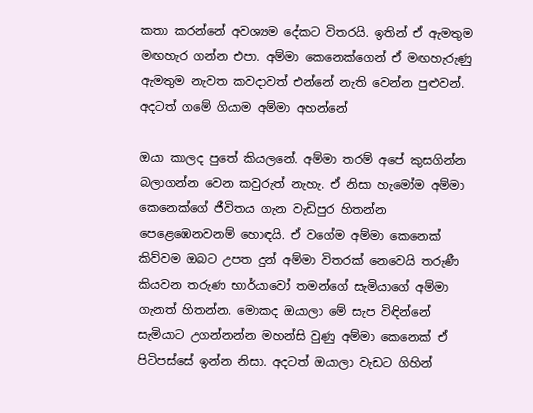කතා කරන්නේ අවශ්‍යම දේකට විතරයි. ඉතින් ඒ ඇමතුම මඟහැර ගන්න එපා. අම්මා කෙනෙක්ගෙන් ඒ මඟහැරුණු ඇමතුම නැවත කවදාවත් එන්නේ නැති වෙන්න පුළුවන්. අදටත් ගමේ ගියාම අම්මා අහන්නේ

ඔයා කාලද පුතේ කියලනේ. අම්මා තරම් අපේ කුසගින්න බලාගන්න වෙන කවුරුත් නැහැ. ඒ නිසා හැමෝම අම්මා කෙනෙක්ගේ ජීවිතය ගැන වැඩිපුර හිතන්න පෙළෙඹෙනවනම් හොඳයි. ඒ වගේම අම්මා කෙනෙක් කිව්වම ඔබට උපත දුන් අම්මා විතරක් නෙවෙයි තරුණී කියවන තරුණ භාර්යාවෝ තමන්ගේ සැමියාගේ අම්මා ගැනත් හිතන්න. මොකද ඔයාලා මේ සැප විඳින්නේ සැමියාට උගන්නන්න මහන්සි වුණු අම්මා කෙනෙක් ඒ පිටිපස්සේ ඉන්න නිසා. අදටත් ඔයාලා වැඩට ගිහින්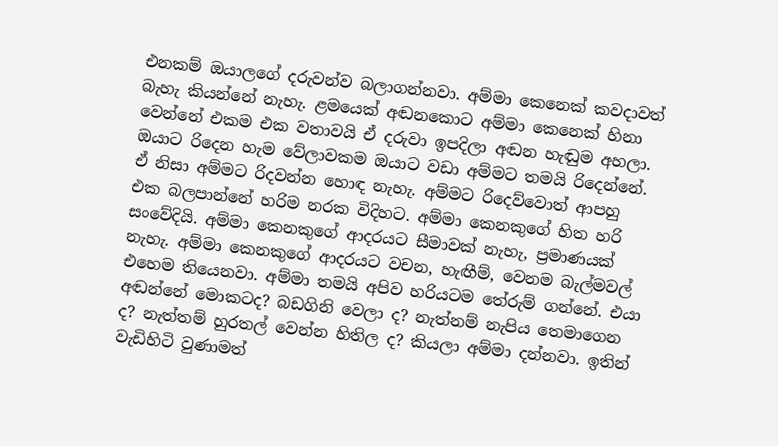එනකම් ඔයාලගේ දරුවන්ව බලාගන්නවා. අම්මා කෙනෙක් කවදාවත් බැහැ කියන්නේ නැහැ. ළමයෙක් අඬනකොට අම්මා කෙනෙක් හිනා වෙන්නේ එකම එක වතාවයි ඒ දරුවා ඉපදිලා අඬන හැඬුම අහලා. ඔයාට රිදෙන හැම වේලාවකම ඔයාට වඩා අම්මට තමයි රිදෙන්නේ. ඒ නිසා අම්මට රිදවන්න හොඳ නැහැ. අම්මට රිදෙව්වොත් ආපහු එක බලපාන්නේ හරිම නරක විදිහට. අම්මා කෙනකුගේ හිත හරි සංවේදියි. අම්මා කෙනකුගේ ආදරයට සීමාවක් නැහැ, ප්‍රමාණයක් නැහැ. අම්මා කෙනකුගේ ආදරයට වචන, හැඟීම්, වෙනම බැල්මවල් එහෙම තියෙනවා. අම්මා තමයි අපිව හරියටම තේරුම් ගන්නේ. එයා අඬන්නේ මොකටද? බඩගිනි වෙලා ද? නැත්නම් නැපිය තෙමාගෙන ද? නැත්තම් හුරතල් වෙන්න හිතිල ද? කියලා අම්මා දන්නවා. ඉතින් වැඩිහිටි වුණාමත්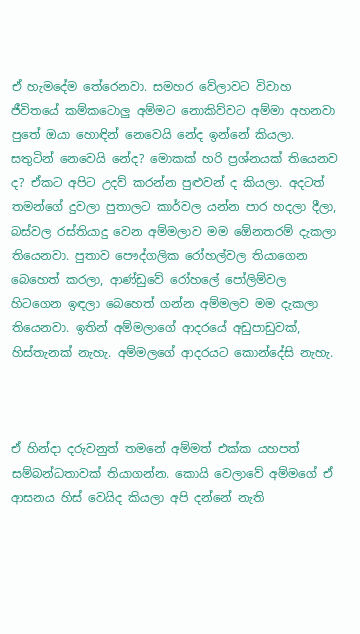ඒ හැමදේම තේරෙනවා. සමහර වේලාවට විවාහ ජීවිතයේ කම්කටොලු අම්මට නොකිව්වට අම්මා අහනවා පුතේ ඔයා හොඳින් නෙවෙයි නේද ඉන්නේ කියලා. සතුටින් නෙවෙයි නේද? මොකක් හරි ප්‍රශ්නයක් තියෙනව ද? ඒකට අපිට උදව් කරන්න පුළුවන් ද කියලා. අදටත් තමන්ගේ දුවලා පුතාලට කාර්වල යන්න පාර හදලා දීලා, බස්වල රස්තියාදු වෙන අම්මලාව මම ඕ‍ෙනතරම් දැකලා තියෙනවා. පුතාව පෞද්ගලික රෝහල්වල තියාගෙන බෙහෙත් කරලා, ආණ්ඩුවේ රෝහලේ පෝලිම්වල හිටගෙන ඉඳලා බෙහෙත් ගන්න අම්මලව මම දැකලා තියෙනවා. ඉතින් අම්මලාගේ ආදරයේ අඩුපාඩුවක්, හිස්තැනක් නැහැ. අම්මලගේ ආදරයට කොන්දේසි නැහැ.



ඒ හින්දා දරුවනුත් තමනේ අම්මත් එක්ක යහපත් සම්බන්ධතාවක් තියාගන්න. කොයි වෙලාවේ අම්මගේ ඒ ආසනය හිස් වෙයිද කියලා අපි දන්නේ නැති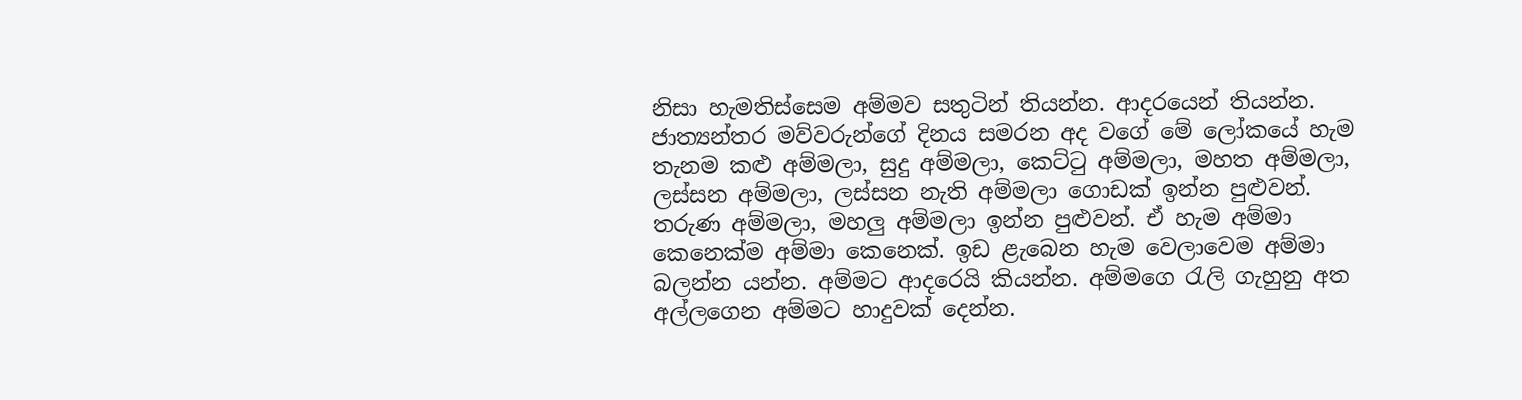නිසා හැමතිස්සෙම අම්මව සතුටින් තියන්න. ආදරයෙන් තියන්න. ජාත්‍යන්තර මව්වරුන්ගේ දිනය සමරන අද වගේ මේ ලෝකයේ හැම තැනම කළු අම්මලා, සුදු අම්මලා, කෙට්ටු අම්මලා, මහත අම්මලා, ලස්සන අම්මලා, ලස්සන නැති අම්මලා ගොඩක් ඉන්න පුළුවන්. තරුණ අම්මලා, මහලු අම්මලා ඉන්න පුළුවන්. ඒ හැම අම්මා කෙනෙක්ම අම්මා කෙනෙක්. ඉඩ ළැබෙන හැම වෙලාවෙම අම්මා බලන්න යන්න. අම්මට ආදරෙයි කියන්න. අම්මගෙ රැලි ගැහුනු අත අල්ලගෙන අම්මට හාදුවක් දෙන්න.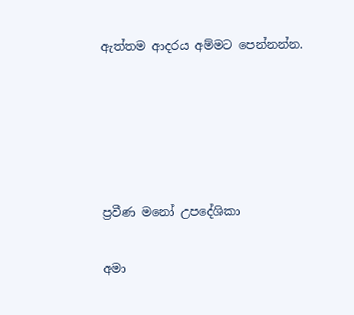ඇත්තම ආදරය අම්මට පෙන්නන්න.





ප්‍රවීණ මනෝ උපදේශිකා

අමා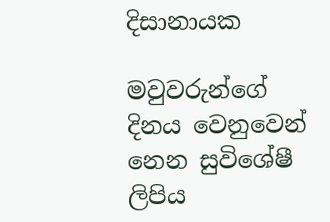දිසානායක

මවුවරුන්ගේ දිනය වෙනුවෙන් නෙන සුවිශේෂී ලිපිය